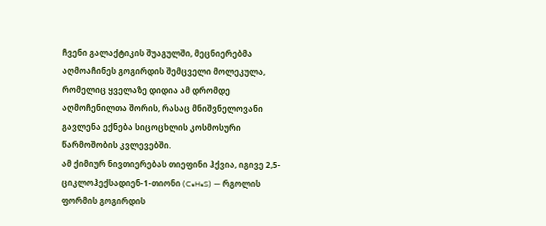ჩვენი გალაქტიკის შუაგულში, მეცნიერებმა აღმოაჩინეს გოგირდის შემცველი მოლეკულა, რომელიც ყველაზე დიდია ამ დრომდე აღმოჩენილთა შორის, რასაც მნიშვნელოვანი გავლენა ექნება სიცოცხლის კოსმოსური წარმოშობის კვლევებში.
ამ ქიმიურ ნივთიერებას თიეფინი ჰქვია, იგივე 2,5-ციკლოჰექსადიენ-1-თიონი (C₆H₆S) — რგოლის ფორმის გოგირდის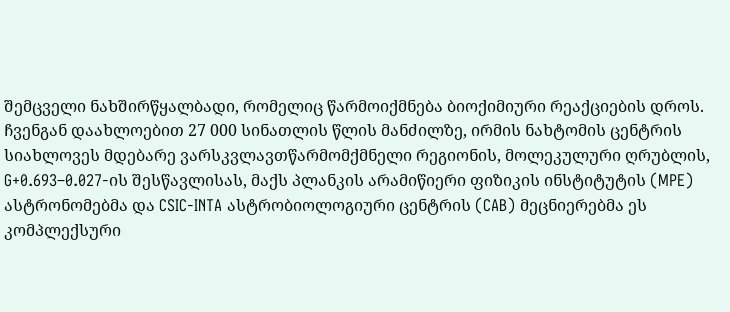შემცველი ნახშირწყალბადი, რომელიც წარმოიქმნება ბიოქიმიური რეაქციების დროს.
ჩვენგან დაახლოებით 27 000 სინათლის წლის მანძილზე, ირმის ნახტომის ცენტრის სიახლოვეს მდებარე ვარსკვლავთწარმომქმნელი რეგიონის, მოლეკულური ღრუბლის, G+0.693–0.027-ის შესწავლისას, მაქს პლანკის არამიწიერი ფიზიკის ინსტიტუტის (MPE) ასტრონომებმა და CSIC-INTA ასტრობიოლოგიური ცენტრის (CAB) მეცნიერებმა ეს კომპლექსური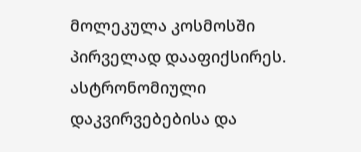მოლეკულა კოსმოსში პირველად დააფიქსირეს.
ასტრონომიული დაკვირვებებისა და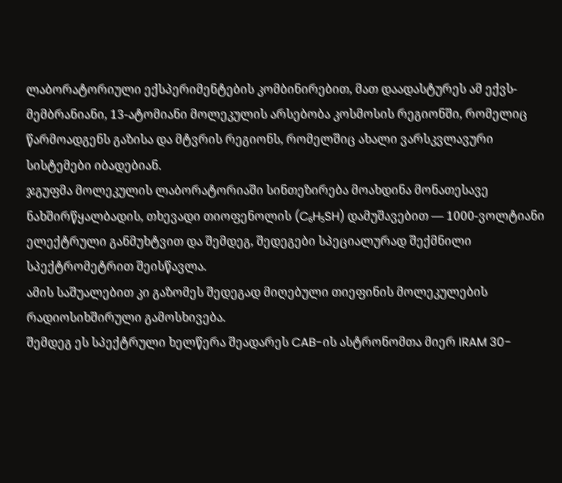ლაბორატორიული ექსპერიმენტების კომბინირებით, მათ დაადასტურეს ამ ექვს-მემბრანიანი, 13-ატომიანი მოლეკულის არსებობა კოსმოსის რეგიონში, რომელიც წარმოადგენს გაზისა და მტვრის რეგიონს, რომელშიც ახალი ვარსკვლავური სისტემები იბადებიან.
ჯგუფმა მოლეკულის ლაბორატორიაში სინთეზირება მოახდინა მონათესავე ნახშირწყალბადის, თხევადი თიოფენოლის (C₆H₅SH) დამუშავებით — 1000-ვოლტიანი ელექტრული განმუხტვით და შემდეგ, შედეგები სპეციალურად შექმნილი სპექტრომეტრით შეისწავლა.
ამის საშუალებით კი გაზომეს შედეგად მიღებული თიეფინის მოლეკულების რადიოსიხშირული გამოსხივება.
შემდეგ ეს სპექტრული ხელწერა შეადარეს CAB-ის ასტრონომთა მიერ IRAM 30-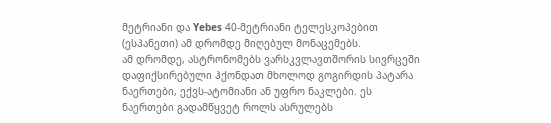მეტრიანი და Yebes 40-მეტრიანი ტელესკოპებით (ესპანეთი) ამ დრომდე მიღებულ მონაცემებს.
ამ დრომდე, ასტრონომებს ვარსკვლავთშორის სივრცეში დაფიქსირებული ჰქონდათ მხოლოდ გოგირდის პატარა ნაერთები, ექვს-ატომიანი ან უფრო ნაკლები. ეს ნაერთები გადამწყვეტ როლს ასრულებს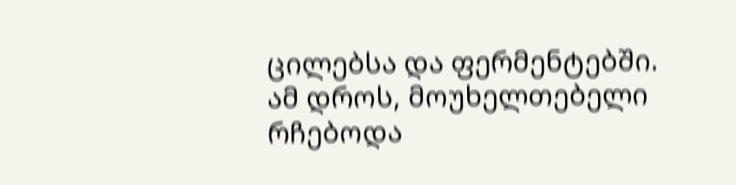ცილებსა და ფერმენტებში.
ამ დროს, მოუხელთებელი რჩებოდა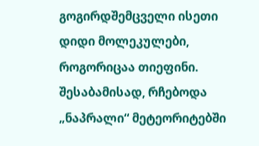გოგირდშემცველი ისეთი დიდი მოლეკულები, როგორიცაა თიეფინი. შესაბამისად, რჩებოდა „ნაპრალი“ მეტეორიტებში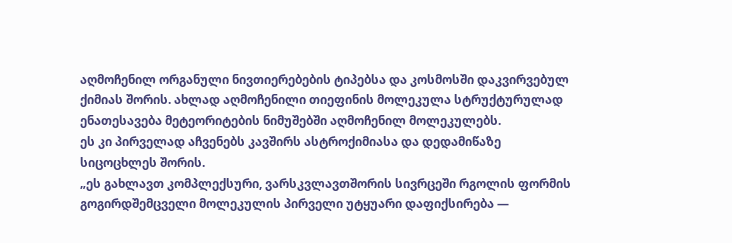აღმოჩენილ ორგანული ნივთიერებების ტიპებსა და კოსმოსში დაკვირვებულ ქიმიას შორის. ახლად აღმოჩენილი თიეფინის მოლეკულა სტრუქტურულად ენათესავება მეტეორიტების ნიმუშებში აღმოჩენილ მოლეკულებს.
ეს კი პირველად აჩვენებს კავშირს ასტროქიმიასა და დედამიწაზე სიცოცხლეს შორის.
„ეს გახლავთ კომპლექსური, ვარსკვლავთშორის სივრცეში რგოლის ფორმის გოგირდშემცველი მოლეკულის პირველი უტყუარი დაფიქსირება —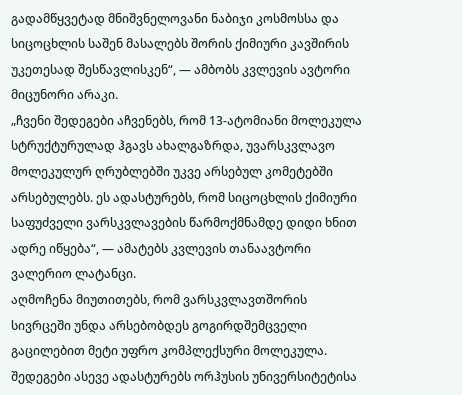გადამწყვეტად მნიშვნელოვანი ნაბიჯი კოსმოსსა და სიცოცხლის საშენ მასალებს შორის ქიმიური კავშირის უკეთესად შესწავლისკენ“, — ამბობს კვლევის ავტორი მიცუნორი არაკი.
„ჩვენი შედეგები აჩვენებს, რომ 13-ატომიანი მოლეკულა სტრუქტურულად ჰგავს ახალგაზრდა, უვარსკვლავო მოლეკულურ ღრუბლებში უკვე არსებულ კომეტებში არსებულებს. ეს ადასტურებს, რომ სიცოცხლის ქიმიური საფუძველი ვარსკვლავების წარმოქმნამდე დიდი ხნით ადრე იწყება“, — ამატებს კვლევის თანაავტორი ვალერიო ლატანცი.
აღმოჩენა მიუთითებს, რომ ვარსკვლავთშორის სივრცეში უნდა არსებობდეს გოგირდშემცველი გაცილებით მეტი უფრო კომპლექსური მოლეკულა.
შედეგები ასევე ადასტურებს ორჰუსის უნივერსიტეტისა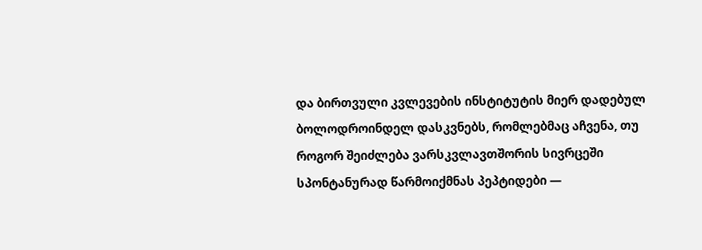და ბირთვული კვლევების ინსტიტუტის მიერ დადებულ ბოლოდროინდელ დასკვნებს, რომლებმაც აჩვენა, თუ როგორ შეიძლება ვარსკვლავთშორის სივრცეში სპონტანურად წარმოიქმნას პეპტიდები —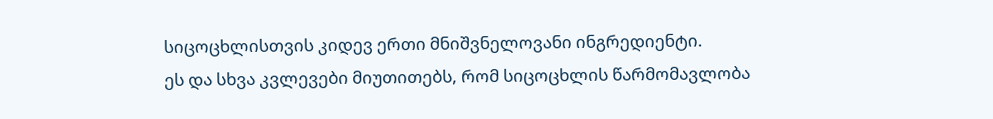სიცოცხლისთვის კიდევ ერთი მნიშვნელოვანი ინგრედიენტი.
ეს და სხვა კვლევები მიუთითებს, რომ სიცოცხლის წარმომავლობა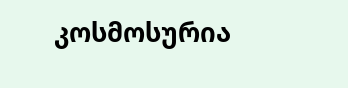კოსმოსურია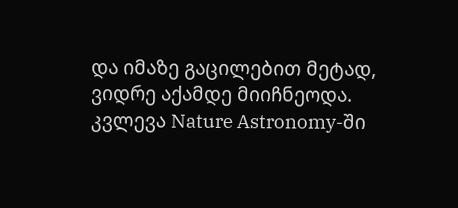და იმაზე გაცილებით მეტად, ვიდრე აქამდე მიიჩნეოდა.
კვლევა Nature Astronomy-ში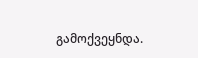გამოქვეყნდა.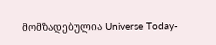მომზადებულია Universe Today-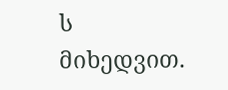ს მიხედვით.